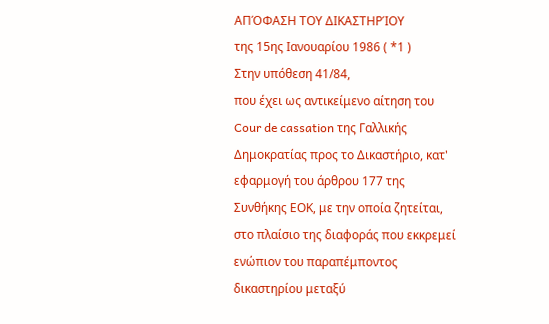ΑΠΌΦΑΣΗ ΤΟΥ ΔΙΚΑΣΤΗΡΊΟΥ
της 15ης Ιανουαρίου 1986 ( *1 )
Στην υπόθεση 41/84,
που έχει ως αντικείμενο αίτηση του Cour de cassation της Γαλλικής Δημοκρατίας προς το Δικαστήριο, κατ' εφαρμογή του άρθρου 177 της Συνθήκης ΕΟΚ, με την οποία ζητείται, στο πλαίσιο της διαφοράς που εκκρεμεί ενώπιον του παραπέμποντος δικαστηρίου μεταξύ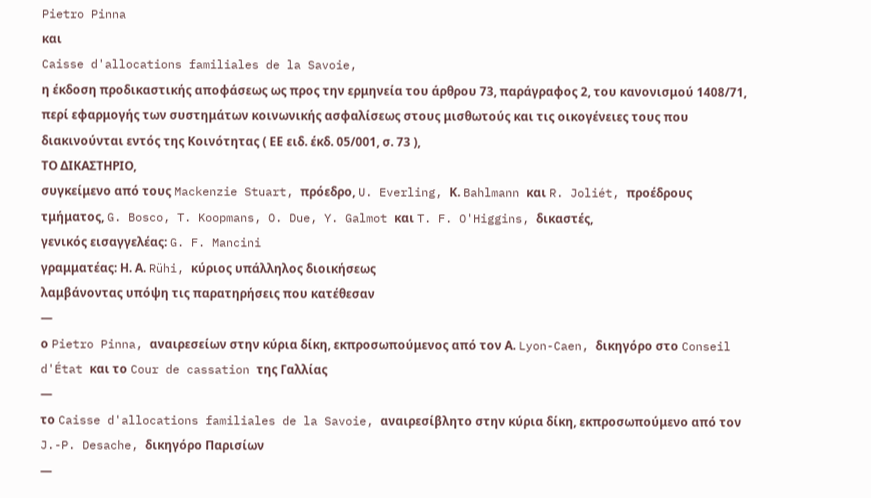Pietro Pinna
και
Caisse d'allocations familiales de la Savoie,
η έκδοση προδικαστικής αποφάσεως ως προς την ερμηνεία του άρθρου 73, παράγραφος 2, του κανονισμού 1408/71, περί εφαρμογής των συστημάτων κοινωνικής ασφαλίσεως στους μισθωτούς και τις οικογένειες τους που διακινούνται εντός της Κοινότητας ( ΕΕ ειδ. έκδ. 05/001, σ. 73 ),
ΤΟ ΔΙΚΑΣΤΗΡΙΟ,
συγκείμενο από τους Mackenzie Stuart, πρόεδρο, U. Everling, Κ. Bahlmann και R. Joliét, προέδρους τμήματος, G. Bosco, T. Koopmans, O. Due, Y. Galmot και T. F. O'Higgins, δικαστές,
γενικός εισαγγελέας: G. F. Mancini
γραμματέας: Η. Α. Rühi, κύριος υπάλληλος διοικήσεως
λαμβάνοντας υπόψη τις παρατηρήσεις που κατέθεσαν
—
ο Pietro Pinna, αναιρεσείων στην κύρια δίκη, εκπροσωπούμενος από τον Α. Lyon-Caen, δικηγόρο στο Conseil d'État και το Cour de cassation της Γαλλίας
—
το Caisse d'allocations familiales de la Savoie, αναιρεσίβλητο στην κύρια δίκη, εκπροσωπούμενο από τον J.-P. Desache, δικηγόρο Παρισίων
—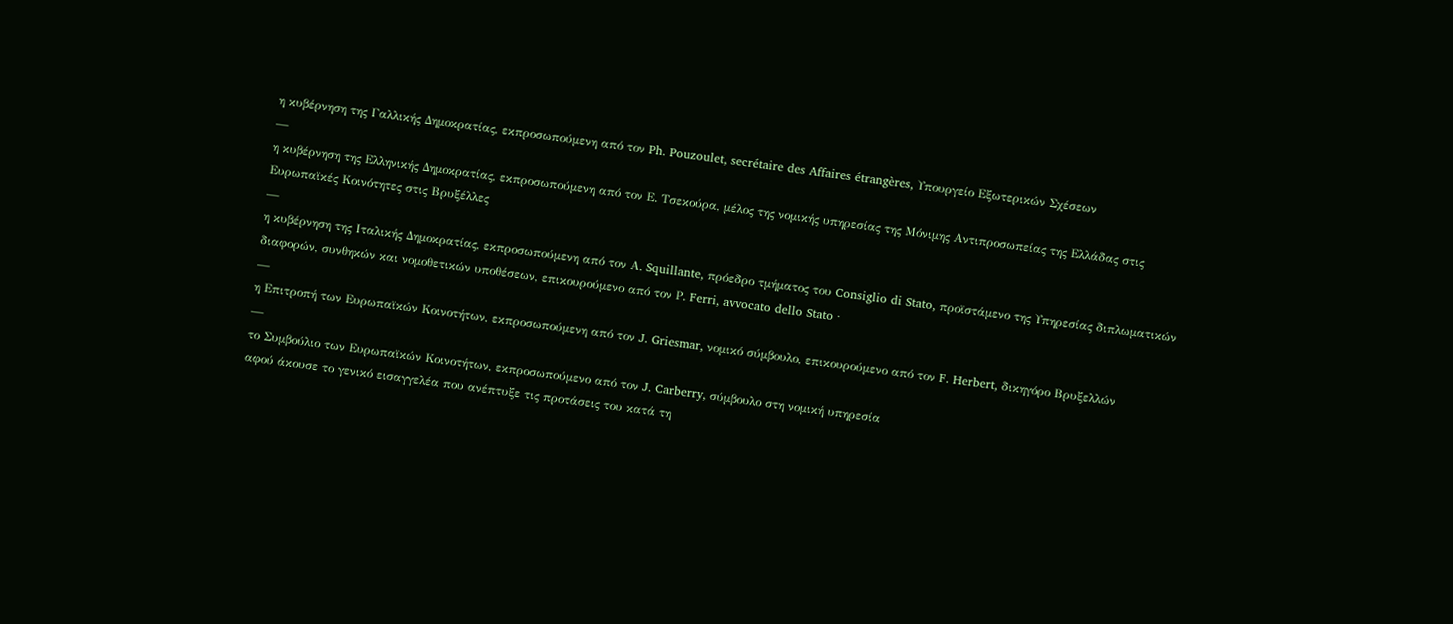η κυβέρνηση της Γαλλικής Δημοκρατίας, εκπροσωπούμενη από τον Ph. Pouzoulet, secrétaire des Affaires étrangères, Υπουργείο Εξωτερικών Σχέσεων
—
η κυβέρνηση της Ελληνικής Δημοκρατίας, εκπροσωπούμενη από τον Ε. Τσεκούρα, μέλος της νομικής υπηρεσίας της Μόνιμης Αντιπροσωπείας της Ελλάδας στις Ευρωπαϊκές Κοινότητες στις Βρυξέλλες
—
η κυβέρνηση της Ιταλικής Δημοκρατίας, εκπροσωπούμενη από τον Α. Squillante, πρόεδρο τμήματος του Consiglio di Stato, προϊστάμενο της Υπηρεσίας διπλωματικών διαφορών, συνθηκών και νομοθετικών υποθέσεων, επικουρούμενο από τον Ρ. Ferri, avvocato dello Stato ·
—
η Επιτροπή των Ευρωπαϊκών Κοινοτήτων, εκπροσωπούμενη από τον J. Griesmar, νομικό σύμβουλο, επικουρούμενο από τον F. Herbert, δικηγόρο Βρυξελλών
—
το Συμβούλιο των Ευρωπαϊκών Κοινοτήτων, εκπροσωπούμενο από τον J. Carberry, σύμβουλο στη νομική υπηρεσία
αφού άκουσε το γενικό εισαγγελέα που ανέπτυξε τις προτάσεις του κατά τη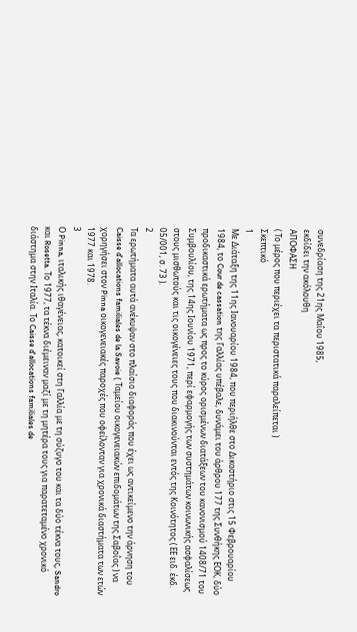συνεδρίαση της 21ης Μαΐου 1985,
εκδίδει την ακόλουθη
ΑΠΟΦΑΣΗ
( Το μέρος που περιέχει τα περιστατικά παραλείπεται )
Σκεπτικό
1
Με Διάταξη της 11ης Ιανουαρίου 1984, που περιήλθε στο Δικαστήριο στις 15 Φεβρουαρίου 1984, το Cour de cassation της Γαλλίας υπέβαλε, δυνάμει του άρθρου 177 της Συνθήκης ΕΟΚ, δύο προδικαστικά ερωτήματα ως προς το κύρος ορισμένων διατάξεων του κανονισμού 1408/71 του Συμβουλίου, της 14ης Ιουνίου 1971, περί εφαρμογής των συστημάτων κοινωνικής ασφαλίσεως στους μισθωτούς και τις οικογένειες τους που διακινούνται εντός της Κοινότητος ( ΕΕ ειδ. έκδ. 05/001, σ. 73 ).
2
Τα ερωτήματα αυτά ανέκυψαν στο πλαίσιο διαφοράς που έχει ως αντικείμενο την άρνηση του Caisse d'allocations familiales de la Savoie ( Ταμείου οικογενειακών επιδομάτων της Σαβοΐας ) να χορηγήσει στον Pinna οικογενειακές παροχές που οφείλονταν για χρονικά διαστήματα των ετών 1977 και 1978.
3
Ο Pinna, ιταλικής ιθαγένειας, κατοικεί στη Γαλλία με τη σύζυγο του και τα δύο τέκνα τους, Sandro και Rosetta. Το 1977, τα τέκνα διέμειναν μαζί με τη μητέρα τους για παρατεταμένο χρονικό διάστημα στην Ιταλία. Το Caisse d'allocations familiales de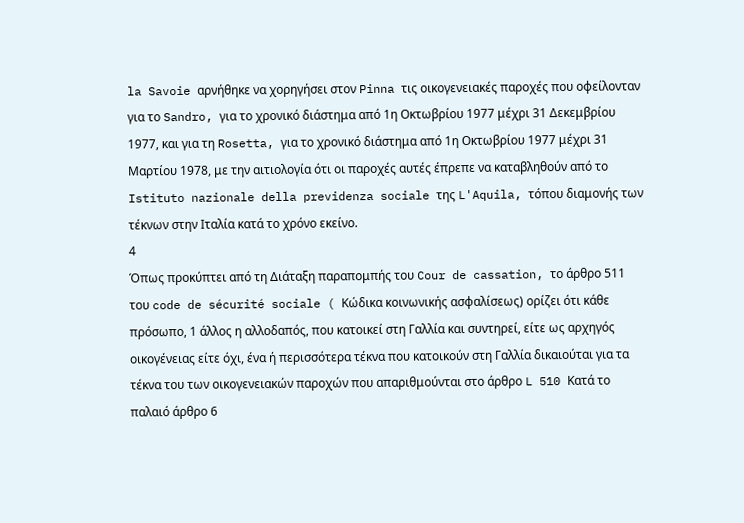la Savoie αρνήθηκε να χορηγήσει στον Pinna τις οικογενειακές παροχές που οφείλονταν για το Sandro, για το χρονικό διάστημα από 1η Οκτωβρίου 1977 μέχρι 31 Δεκεμβρίου 1977, και για τη Rosetta, για το χρονικό διάστημα από 1η Οκτωβρίου 1977 μέχρι 31 Μαρτίου 1978, με την αιτιολογία ότι οι παροχές αυτές έπρεπε να καταβληθούν από το Istituto nazionale della previdenza sociale της L'Aquila, τόπου διαμονής των τέκνων στην Ιταλία κατά το χρόνο εκείνο.
4
Όπως προκύπτει από τη Διάταξη παραπομπής του Cour de cassation, το άρθρο 511 του code de sécurité sociale ( Κώδικα κοινωνικής ασφαλίσεως) ορίζει ότι κάθε πρόσωπο, 1 άλλος η αλλοδαπός, που κατοικεί στη Γαλλία και συντηρεί, είτε ως αρχηγός οικογένειας είτε όχι, ένα ή περισσότερα τέκνα που κατοικούν στη Γαλλία δικαιούται για τα τέκνα του των οικογενειακών παροχών που απαριθμούνται στο άρθρο L 510 Κατά το παλαιό άρθρο 6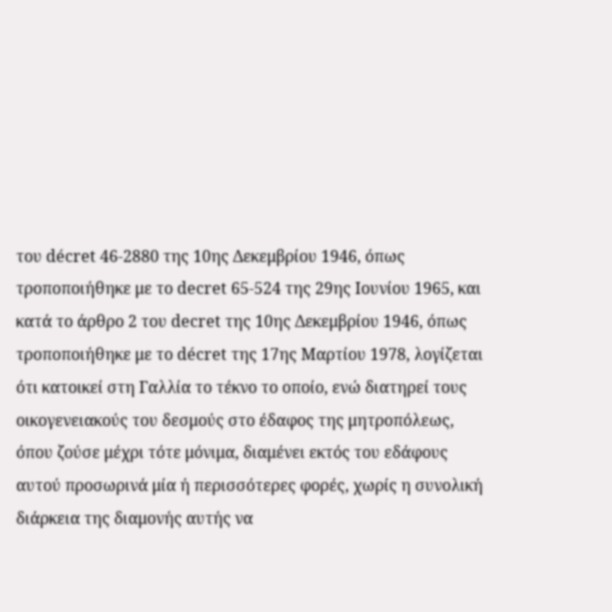του décret 46-2880 της 10ης Δεκεμβρίου 1946, όπως τροποποιήθηκε με το decret 65-524 της 29ης Ιουνίου 1965, και κατά το άρθρο 2 του decret της 10ης Δεκεμβρίου 1946, όπως τροποποιήθηκε με το décret της 17ης Μαρτίου 1978, λογίζεται ότι κατοικεί στη Γαλλία το τέκνο το οποίο, ενώ διατηρεί τους οικογενειακούς του δεσμούς στο έδαφος της μητροπόλεως, όπου ζούσε μέχρι τότε μόνιμα, διαμένει εκτός του εδάφους αυτού προσωρινά μία ή περισσότερες φορές, χωρίς η συνολική διάρκεια της διαμονής αυτής να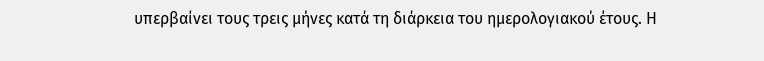υπερβαίνει τους τρεις μήνες κατά τη διάρκεια του ημερολογιακού έτους. Η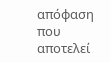απόφαση που αποτελεί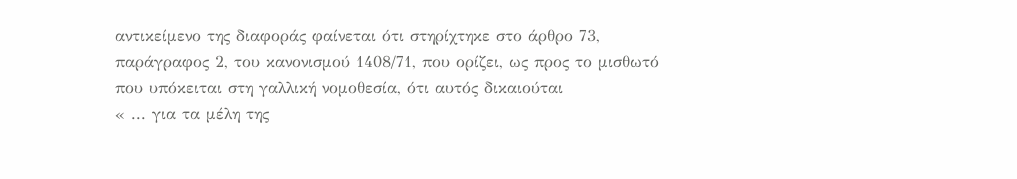αντικείμενο της διαφοράς φαίνεται ότι στηρίχτηκε στο άρθρο 73, παράγραφος 2, του κανονισμού 1408/71, που ορίζει, ως προς το μισθωτό που υπόκειται στη γαλλική νομοθεσία, ότι αυτός δικαιούται
« ... για τα μέλη της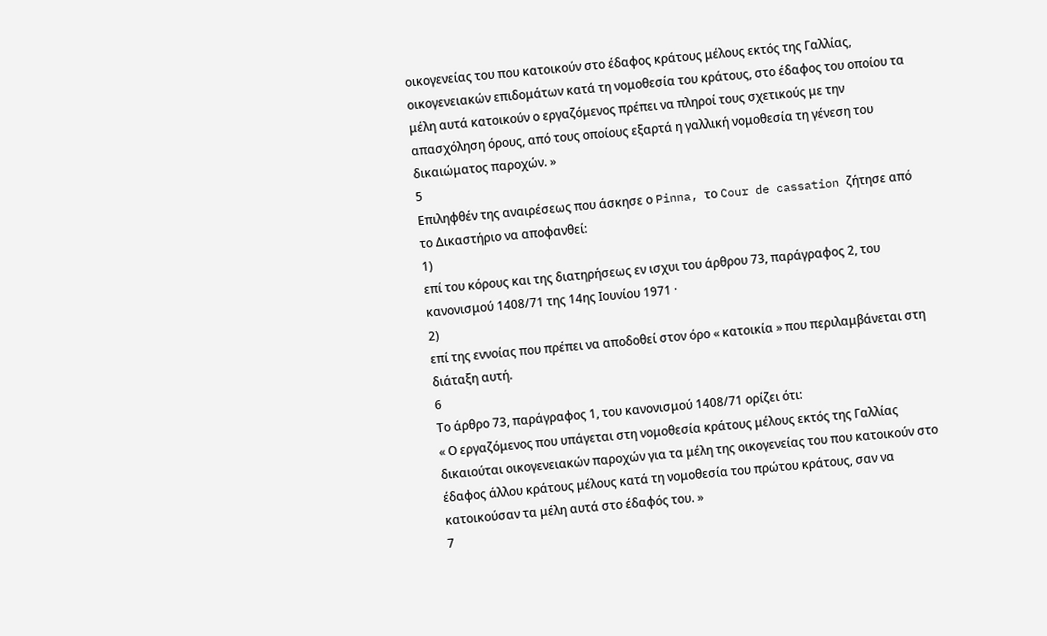οικογενείας του που κατοικούν στο έδαφος κράτους μέλους εκτός της Γαλλίας, οικογενειακών επιδομάτων κατά τη νομοθεσία του κράτους, στο έδαφος του οποίου τα μέλη αυτά κατοικούν ο εργαζόμενος πρέπει να πληροί τους σχετικούς με την απασχόληση όρους, από τους οποίους εξαρτά η γαλλική νομοθεσία τη γένεση του δικαιώματος παροχών. »
5
Επιληφθέν της αναιρέσεως που άσκησε ο Pinna, το Cour de cassation ζήτησε από το Δικαστήριο να αποφανθεί:
1)
επί του κόρους και της διατηρήσεως εν ισχυι του άρθρου 73, παράγραφος 2, του κανονισμού 1408/71 της 14ης Ιουνίου 1971 ·
2)
επί της εννοίας που πρέπει να αποδοθεί στον όρο « κατοικία » που περιλαμβάνεται στη διάταξη αυτή.
6
Το άρθρο 73, παράγραφος 1, του κανονισμού 1408/71 ορίζει ότι:
« Ο εργαζόμενος που υπάγεται στη νομοθεσία κράτους μέλους εκτός της Γαλλίας δικαιούται οικογενειακών παροχών για τα μέλη της οικογενείας του που κατοικούν στο έδαφος άλλου κράτους μέλους κατά τη νομοθεσία του πρώτου κράτους, σαν να κατοικούσαν τα μέλη αυτά στο έδαφός του. »
7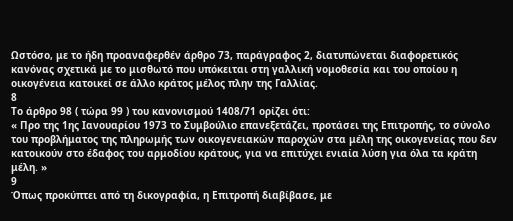Ωστόσο, με το ήδη προαναφερθέν άρθρο 73, παράγραφος 2, διατυπώνεται διαφορετικός κανόνας σχετικά με το μισθωτό που υπόκειται στη γαλλική νομοθεσία και του οποίου η οικογένεια κατοικεί σε άλλο κράτος μέλος πλην της Γαλλίας.
8
Το άρθρο 98 ( τώρα 99 ) του κανονισμού 1408/71 ορίζει ότι:
« Προ της 1ης Ιανουαρίου 1973 το Συμβούλιο επανεξετάζει, προτάσει της Επιτροπής, το σύνολο του προβλήματος της πληρωμής των οικογενειακών παροχών στα μέλη της οικογενείας που δεν κατοικούν στο έδαφος του αρμοδίου κράτους, για να επιτύχει ενιαία λύση για όλα τα κράτη μέλη. »
9
Όπως προκύπτει από τη δικογραφία, η Επιτροπή διαβίβασε, με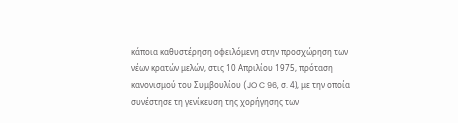κάποια καθυστέρηση οφειλόμενη στην προσχώρηση των νέων κρατών μελών, στις 10 Απριλίου 1975, πρόταση κανονισμού του Συμβουλίου (JO C 96, σ. 4), με την οποία συνέστησε τη γενίκευση της χορήγησης των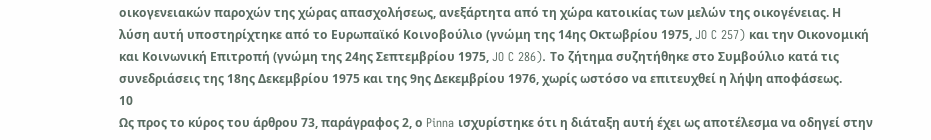οικογενειακών παροχών της χώρας απασχολήσεως, ανεξάρτητα από τη χώρα κατοικίας των μελών της οικογένειας. Η λύση αυτή υποστηρίχτηκε από το Ευρωπαϊκό Κοινοβούλιο (γνώμη της 14ης Οκτωβρίου 1975, JO C 257) και την Οικονομική και Κοινωνική Επιτροπή (γνώμη της 24ης Σεπτεμβρίου 1975, JO C 286). Το ζήτημα συζητήθηκε στο Συμβούλιο κατά τις συνεδριάσεις της 18ης Δεκεμβρίου 1975 και της 9ης Δεκεμβρίου 1976, χωρίς ωστόσο να επιτευχθεί η λήψη αποφάσεως.
10
Ως προς το κύρος του άρθρου 73, παράγραφος 2, ο Pinna ισχυρίστηκε ότι η διάταξη αυτή έχει ως αποτέλεσμα να οδηγεί στην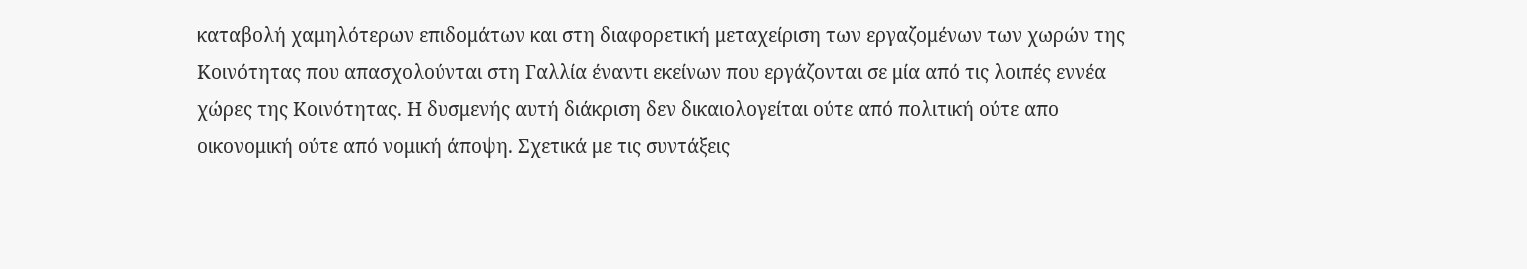καταβολή χαμηλότερων επιδομάτων και στη διαφορετική μεταχείριση των εργαζομένων των χωρών της Κοινότητας που απασχολούνται στη Γαλλία έναντι εκείνων που εργάζονται σε μία από τις λοιπές εννέα χώρες της Κοινότητας. Η δυσμενής αυτή διάκριση δεν δικαιολογείται ούτε από πολιτική ούτε απο οικονομική ούτε από νομική άποψη. Σχετικά με τις συντάξεις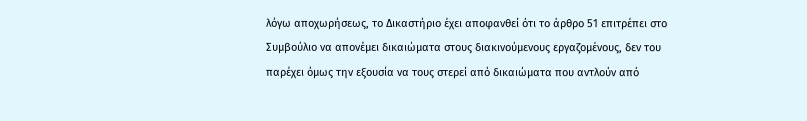λόγω αποχωρήσεως, το Δικαστήριο έχει αποφανθεί ότι το άρθρο 51 επιτρέπει στο Συμβούλιο να απονέμει δικαιώματα στους διακινούμενους εργαζομένους, δεν του παρέχει όμως την εξουσία να τους στερεί από δικαιώματα που αντλούν από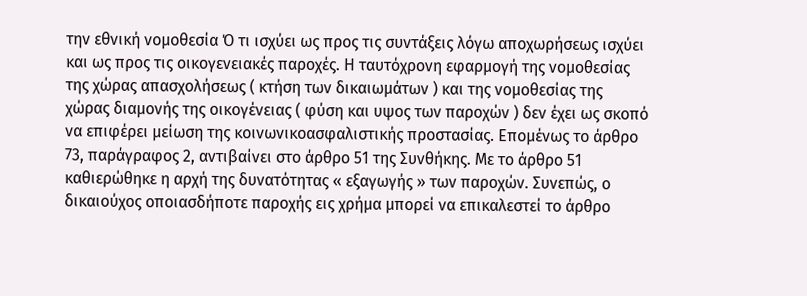την εθνική νομοθεσία Ό τι ισχύει ως προς τις συντάξεις λόγω αποχωρήσεως ισχύει και ως προς τις οικογενειακές παροχές. Η ταυτόχρονη εφαρμογή της νομοθεσίας της χώρας απασχολήσεως ( κτήση των δικαιωμάτων ) και της νομοθεσίας της χώρας διαμονής της οικογένειας ( φύση και υψος των παροχών ) δεν έχει ως σκοπό να επιφέρει μείωση της κοινωνικοασφαλιστικής προστασίας. Επομένως το άρθρο 73, παράγραφος 2, αντιβαίνει στο άρθρο 51 της Συνθήκης. Με το άρθρο 51 καθιερώθηκε η αρχή της δυνατότητας « εξαγωγής » των παροχών. Συνεπώς, ο δικαιούχος οποιασδήποτε παροχής εις χρήμα μπορεί να επικαλεστεί το άρθρο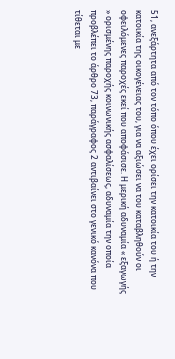51, ανεξάρτητα από τον τόπο όπου έχει ορίσει την κατοικία του ή την κατοικία της οικογένειας του, για να αξιώσει να του καταβληθούν οι οφειλόμενες παροχές εκεί που αποφάσισε. Η μερική αδυναμία « εξαγωγής » ορισμένης παροχής κοινωνικής ασφαλίσεως, αδυναμία την οποία προβλέπει το άρθρο 73, παράγραφος 2 αντιβαίνει στο γενικό κανόνα που τίθεται με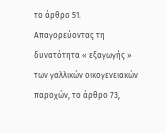το άρθρο 51. Απαγορεύοντας τη δυνατότητα « εξαγωγής » των γαλλικών οικογενειακών παροχών, το άρθρο 73,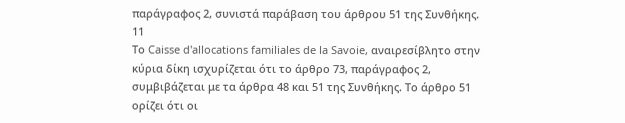παράγραφος 2, συνιστά παράβαση του άρθρου 51 της Συνθήκης.
11
Το Caisse d'allocations familiales de la Savoie, αναιρεσίβλητο στην κύρια δίκη ισχυρίζεται ότι το άρθρο 73, παράγραφος 2, συμβιβάζεται με τα άρθρα 48 και 51 της Συνθήκης. Το άρθρο 51 ορίζει ότι οι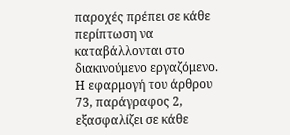παροχές πρέπει σε κάθε περίπτωση να καταβάλλονται στο διακινούμενο εργαζόμενο. Η εφαρμογή του άρθρου 73, παράγραφος 2, εξασφαλίζει σε κάθε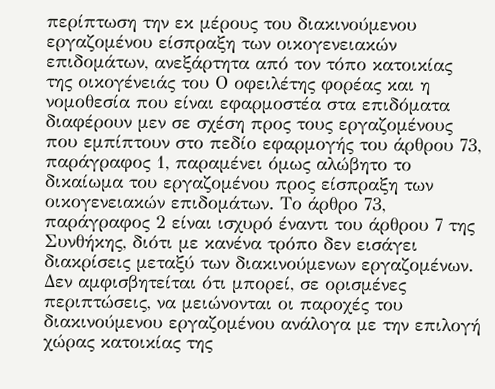περίπτωση την εκ μέρους του διακινούμενου εργαζομένου είσπραξη των οικογενειακών επιδομάτων, ανεξάρτητα από τον τόπο κατοικίας της οικογένειάς του Ο οφειλέτης φορέας και η νομοθεσία που είναι εφαρμοστέα στα επιδόματα διαφέρουν μεν σε σχέση προς τους εργαζομένους που εμπίπτουν στο πεδίο εφαρμογής του άρθρου 73, παράγραφος 1, παραμένει όμως αλώβητο το δικαίωμα του εργαζομένου προς είσπραξη των οικογενειακών επιδομάτων. Το άρθρο 73, παράγραφος 2 είναι ισχυρό έναντι του άρθρου 7 της Συνθήκης, διότι με κανένα τρόπο δεν εισάγει διακρίσεις μεταξύ των διακινούμενων εργαζομένων. Δεν αμφισβητείται ότι μπορεί, σε ορισμένες περιπτώσεις, να μειώνονται οι παροχές του διακινούμενου εργαζομένου ανάλογα με την επιλογή χώρας κατοικίας της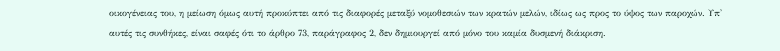οικογένειας του, η μείωση όμως αυτή προκύπτει από τις διαφορές μεταξύ νομοθεσιών των κρατών μελών, ιδίως ως προς το ύψος των παροχών. Υπ' αυτές τις συνθήκες, είναι σαφές ότι το άρθρο 73, παράγραφος 2, δεν δημιουργεί από μόνο του καμία δυσμενή διάκριση.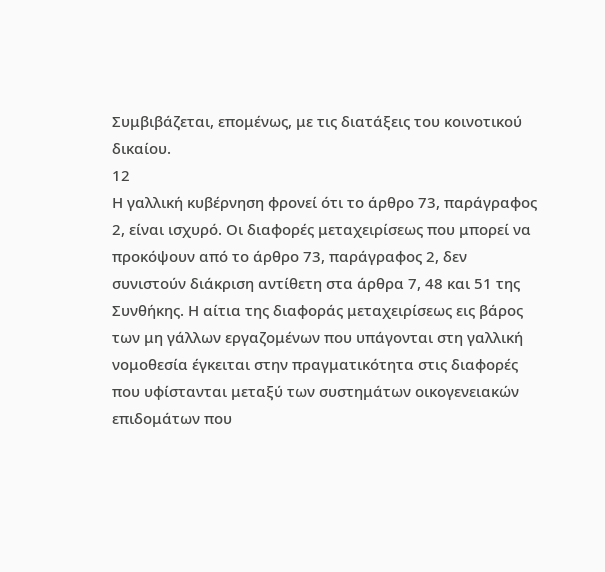Συμβιβάζεται, επομένως, με τις διατάξεις του κοινοτικού δικαίου.
12
Η γαλλική κυβέρνηση φρονεί ότι το άρθρο 73, παράγραφος 2, είναι ισχυρό. Οι διαφορές μεταχειρίσεως που μπορεί να προκόψουν από το άρθρο 73, παράγραφος 2, δεν συνιστούν διάκριση αντίθετη στα άρθρα 7, 48 και 51 της Συνθήκης. Η αίτια της διαφοράς μεταχειρίσεως εις βάρος των μη γάλλων εργαζομένων που υπάγονται στη γαλλική νομοθεσία έγκειται στην πραγματικότητα στις διαφορές που υφίστανται μεταξύ των συστημάτων οικογενειακών επιδομάτων που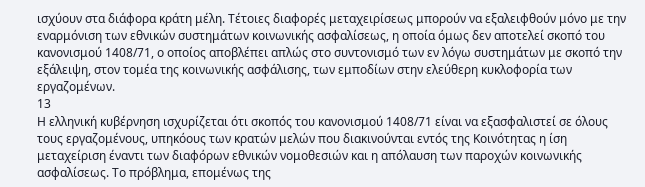ισχύουν στα διάφορα κράτη μέλη. Τέτοιες διαφορές μεταχειρίσεως μπορούν να εξαλειφθούν μόνο με την εναρμόνιση των εθνικών συστημάτων κοινωνικής ασφαλίσεως, η οποία όμως δεν αποτελεί σκοπό του κανονισμού 1408/71, ο οποίος αποβλέπει απλώς στο συντονισμό των εν λόγω συστημάτων με σκοπό την εξάλειψη, στον τομέα της κοινωνικής ασφάλισης, των εμποδίων στην ελεύθερη κυκλοφορία των εργαζομένων.
13
Η ελληνική κυβέρνηση ισχυρίζεται ότι σκοπός του κανονισμού 1408/71 είναι να εξασφαλιστεί σε όλους τους εργαζομένους, υπηκόους των κρατών μελών που διακινούνται εντός της Κοινότητας η ίση μεταχείριση έναντι των διαφόρων εθνικών νομοθεσιών και η απόλαυση των παροχών κοινωνικής ασφαλίσεως. Το πρόβλημα, επομένως της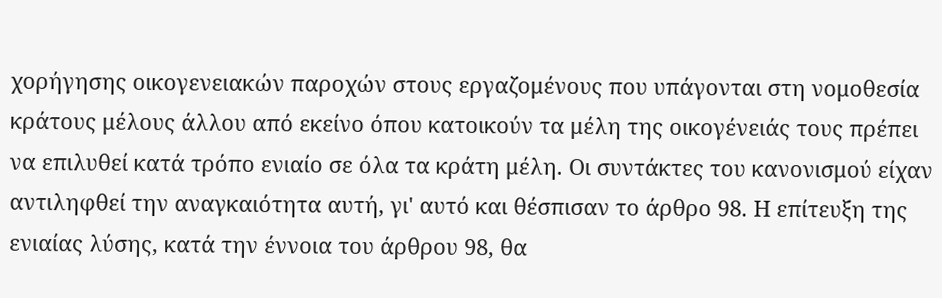χορήγησης οικογενειακών παροχών στους εργαζομένους που υπάγονται στη νομοθεσία κράτους μέλους άλλου από εκείνο όπου κατοικούν τα μέλη της οικογένειάς τους πρέπει να επιλυθεί κατά τρόπο ενιαίο σε όλα τα κράτη μέλη. Οι συντάκτες του κανονισμού είχαν αντιληφθεί την αναγκαιότητα αυτή, γι' αυτό και θέσπισαν το άρθρο 98. Η επίτευξη της ενιαίας λύσης, κατά την έννοια του άρθρου 98, θα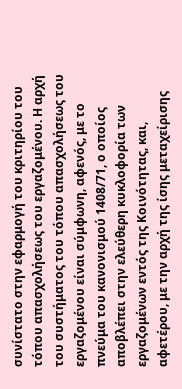συνίστατο στην εφαρμογή του κριτηρίου του τόπου απασχολήσεως του εργαζομένου. Η αρχή του συστήματος του τόπου απασχολήσεως του εργαζομένου είναι σύμφωνη, αφενός, με το πνεύμα του κανονισμού 1408/71, ο οποίος αποβλέπει στην ελεύθερη κυκλοφορία των εργαζομένων εντός της Κοινότητας, και, αφετέρου, με την αρχή της ίσης μεταχείρισης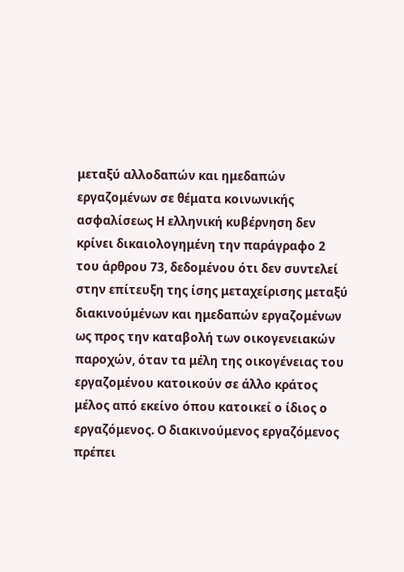μεταξύ αλλοδαπών και ημεδαπών εργαζομένων σε θέματα κοινωνικής ασφαλίσεως Η ελληνική κυβέρνηση δεν κρίνει δικαιολογημένη την παράγραφο 2 του άρθρου 73, δεδομένου ότι δεν συντελεί στην επίτευξη της ίσης μεταχείρισης μεταξύ διακινούμένων και ημεδαπών εργαζομένων ως προς την καταβολή των οικογενειακών παροχών, όταν τα μέλη της οικογένειας του εργαζομένου κατοικούν σε άλλο κράτος μέλος από εκείνο όπου κατοικεί ο ίδιος ο εργαζόμενος. Ο διακινούμενος εργαζόμενος πρέπει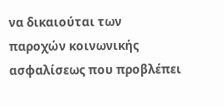να δικαιούται των παροχών κοινωνικής ασφαλίσεως που προβλέπει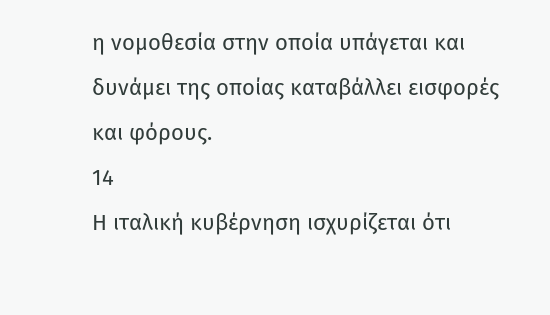η νομοθεσία στην οποία υπάγεται και δυνάμει της οποίας καταβάλλει εισφορές και φόρους.
14
Η ιταλική κυβέρνηση ισχυρίζεται ότι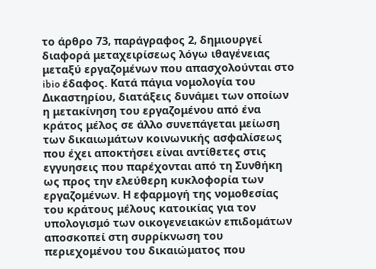το άρθρο 73, παράγραφος 2, δημιουργεί διαφορά μεταχειρίσεως λόγω ιθαγένειας μεταξύ εργαζομένων που απασχολούνται στο ibio έδαφος. Κατά πάγια νομολογία του Δικαστηρίου, διατάξεις δυνάμει των οποίων η μετακίνηση του εργαζομένου από ένα κράτος μέλος σε άλλο συνεπάγεται μείωση των δικαιωμάτων κοινωνικής ασφαλίσεως που έχει αποκτήσει είναι αντίθετες στις εγγυησεις που παρέχονται από τη Συνθήκη ως προς την ελεύθερη κυκλοφορία των εργαζομένων. Η εφαρμογή της νομοθεσίας του κράτους μέλους κατοικίας για τον υπολογισμό των οικογενειακών επιδομάτων αποσκοπεί στη συρρίκνωση του περιεχομένου του δικαιώματος που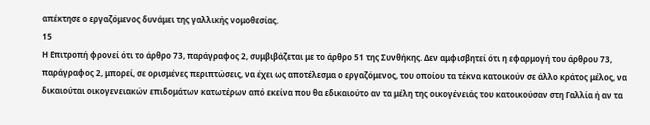απέκτησε ο εργαζόμενος δυνάμει της γαλλικής νομοθεσίας.
15
Η Επιτροπή φρονεί ότι το άρθρο 73, παράγραφος 2, συμβιβάζεται με το άρθρο 51 της Συνθήκης. Δεν αμφισβητεί ότι η εφαρμογή του άρθρου 73, παράγραφος 2, μπορεί, σε ορισμένες περιπτώσεις, να έχει ως αποτέλεσμα ο εργαζόμενος, του οποίου τα τέκνα κατοικούν σε άλλο κράτος μέλος, να δικαιούται οικογενειακών επιδομάτων κατωτέρων από εκείνα που θα εδικαιούτο αν τα μέλη της οικογένειάς του κατοικούσαν στη Γαλλία ή αν τα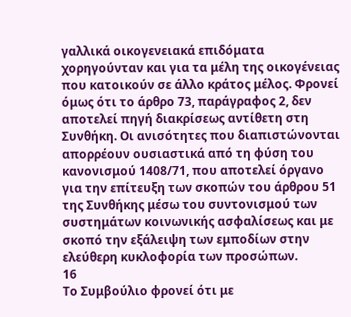γαλλικά οικογενειακά επιδόματα χορηγούνταν και για τα μέλη της οικογένειας που κατοικούν σε άλλο κράτος μέλος. Φρονεί όμως ότι το άρθρο 73, παράγραφος 2, δεν αποτελεί πηγή διακρίσεως αντίθετη στη Συνθήκη. Οι ανισότητες που διαπιστώνονται απορρέουν ουσιαστικά από τη φύση του κανονισμού 1408/71, που αποτελεί όργανο για την επίτευξη των σκοπών του άρθρου 51 της Συνθήκης μέσω του συντονισμού των συστημάτων κοινωνικής ασφαλίσεως και με σκοπό την εξάλειψη των εμποδίων στην ελεύθερη κυκλοφορία των προσώπων.
16
Το Συμβούλιο φρονεί ότι με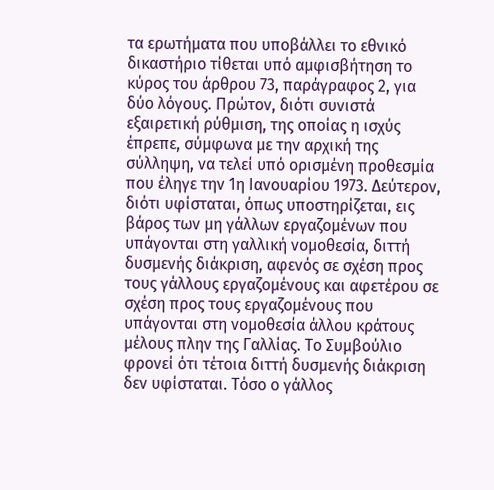τα ερωτήματα που υποβάλλει το εθνικό δικαστήριο τίθεται υπό αμφισβήτηση το κύρος του άρθρου 73, παράγραφος 2, για δύο λόγους. Πρώτον, διότι συνιστά εξαιρετική ρύθμιση, της οποίας η ισχύς έπρεπε, σύμφωνα με την αρχική της σύλληψη, να τελεί υπό ορισμένη προθεσμία που έληγε την 1η Ιανουαρίου 1973. Δεύτερον, διότι υφίσταται, όπως υποστηρίζεται, εις βάρος των μη γάλλων εργαζομένων που υπάγονται στη γαλλική νομοθεσία, διττή δυσμενής διάκριση, αφενός σε σχέση προς τους γάλλους εργαζομένους και αφετέρου σε σχέση προς τους εργαζομένους που υπάγονται στη νομοθεσία άλλου κράτους μέλους πλην της Γαλλίας. Το Συμβούλιο φρονεί ότι τέτοια διττή δυσμενής διάκριση δεν υφίσταται. Τόσο ο γάλλος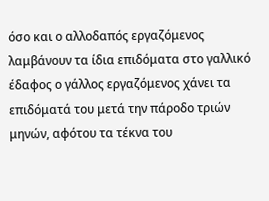όσο και ο αλλοδαπός εργαζόμενος λαμβάνουν τα ίδια επιδόματα στο γαλλικό έδαφος ο γάλλος εργαζόμενος χάνει τα επιδόματά του μετά την πάροδο τριών μηνών, αφότου τα τέκνα του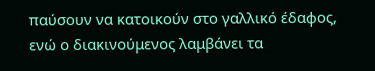παύσουν να κατοικούν στο γαλλικό έδαφος, ενώ ο διακινούμενος λαμβάνει τα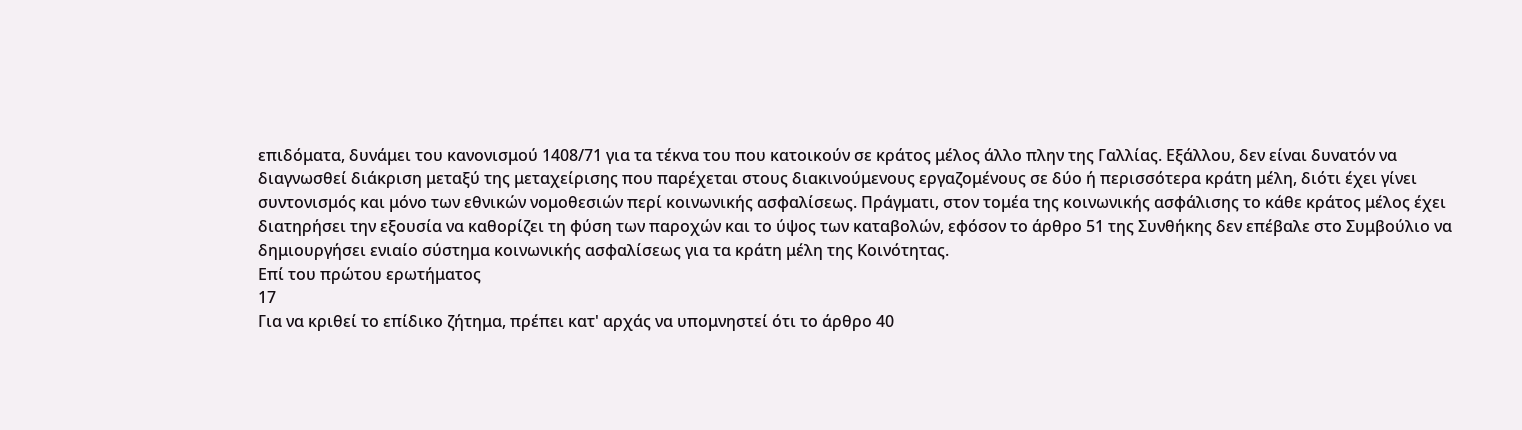επιδόματα, δυνάμει του κανονισμού 1408/71 για τα τέκνα του που κατοικούν σε κράτος μέλος άλλο πλην της Γαλλίας. Εξάλλου, δεν είναι δυνατόν να διαγνωσθεί διάκριση μεταξύ της μεταχείρισης που παρέχεται στους διακινούμενους εργαζομένους σε δύο ή περισσότερα κράτη μέλη, διότι έχει γίνει συντονισμός και μόνο των εθνικών νομοθεσιών περί κοινωνικής ασφαλίσεως. Πράγματι, στον τομέα της κοινωνικής ασφάλισης το κάθε κράτος μέλος έχει διατηρήσει την εξουσία να καθορίζει τη φύση των παροχών και το ύψος των καταβολών, εφόσον το άρθρο 51 της Συνθήκης δεν επέβαλε στο Συμβούλιο να δημιουργήσει ενιαίο σύστημα κοινωνικής ασφαλίσεως για τα κράτη μέλη της Κοινότητας.
Επί του πρώτου ερωτήματος
17
Για να κριθεί το επίδικο ζήτημα, πρέπει κατ' αρχάς να υπομνηστεί ότι το άρθρο 40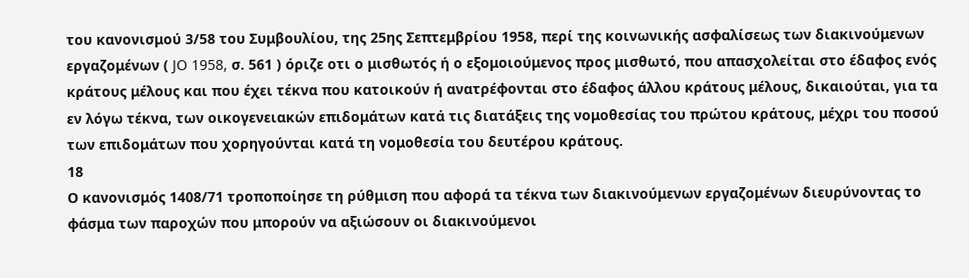του κανονισμού 3/58 του Συμβουλίου, της 25ης Σεπτεμβρίου 1958, περί της κοινωνικής ασφαλίσεως των διακινούμενων εργαζομένων ( JO 1958, σ. 561 ) όριζε οτι ο μισθωτός ή ο εξομοιούμενος προς μισθωτό, που απασχολείται στο έδαφος ενός κράτους μέλους και που έχει τέκνα που κατοικούν ή ανατρέφονται στο έδαφος άλλου κράτους μέλους, δικαιούται, για τα εν λόγω τέκνα, των οικογενειακών επιδομάτων κατά τις διατάξεις της νομοθεσίας του πρώτου κράτους, μέχρι του ποσού των επιδομάτων που χορηγούνται κατά τη νομοθεσία του δευτέρου κράτους.
18
Ο κανονισμός 1408/71 τροποποίησε τη ρύθμιση που αφορά τα τέκνα των διακινούμενων εργαζομένων διευρύνοντας το φάσμα των παροχών που μπορούν να αξιώσουν οι διακινούμενοι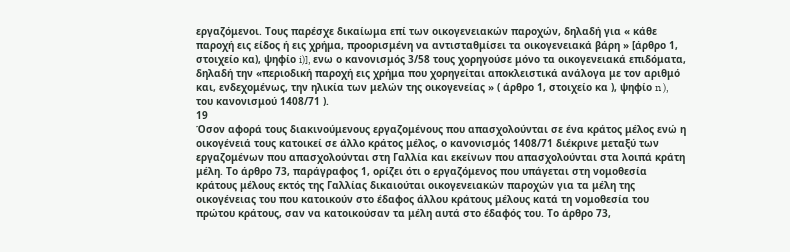εργαζόμενοι. Τους παρέσχε δικαίωμα επί των οικογενειακών παροχών, δηλαδή για « κάθε παροχή εις είδος ή εις χρήμα, προορισμένη να αντισταθμίσει τα οικογενειακά βάρη » [άρθρο 1, στοιχείο κα), ψηφίο i)], ενω ο κανονισμός 3/58 τους χορηγούσε μόνο τα οικογενειακά επιδόματα, δηλαδή την «περιοδική παροχή εις χρήμα που χορηγείται αποκλειστικά ανάλογα με τον αριθμό και, ενδεχομένως, την ηλικία των μελών της οικογενείας » ( άρθρο 1, στοιχείο κα ), ψηφίο n ), του κανονισμού 1408/71 ).
19
Όσον αφορά τους διακινούμενους εργαζομένους που απασχολούνται σε ένα κράτος μέλος ενώ η οικογένειά τους κατοικεί σε άλλο κράτος μέλος, ο κανονισμός 1408/71 διέκρινε μεταξύ των εργαζομένων που απασχολούνται στη Γαλλία και εκείνων που απασχολούνται στα λοιπά κράτη μέλη. Το άρθρο 73, παράγραφος 1, ορίζει ότι ο εργαζόμενος που υπάγεται στη νομοθεσία κράτους μέλους εκτός της Γαλλίας δικαιούται οικογενειακών παροχών για τα μέλη της οικογένειας του που κατοικούν στο έδαφος άλλου κράτους μέλους κατά τη νομοθεσία του πρώτου κράτους, σαν να κατοικούσαν τα μέλη αυτά στο έδαφός του. Το άρθρο 73,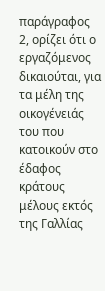παράγραφος 2, ορίζει ότι ο εργαζόμενος δικαιούται, για τα μέλη της οικογένειάς του που κατοικούν στο έδαφος κράτους μέλους εκτός της Γαλλίας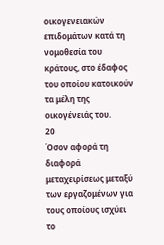οικογενειακών επιδομάτων κατά τη νομοθεσία του κράτους, στο έδαφος του οποίου κατοικούν τα μέλη της οικογένειάς του.
20
Όσον αφορά τη διαφορά μεταχειρίσεως μεταξύ των εργαζομένων για τους οποίους ισχύει το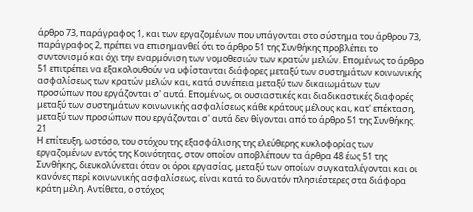άρθρο 73, παράγραφος 1, και των εργαζομένων που υπάγονται στο σύστημα του άρθρου 73, παράγραφος 2, πρέπει να επισημανθεί ότι το άρθρο 51 της Συνθήκης προβλέπει το συντονισμό και όχι την εναρμόνιση των νομοθεσιών των κρατών μελών. Επομένως το άρθρο 51 επιτρέπει να εξακολουθούν να υφίστανται διάφορες μεταξύ των συστημάτων κοινωνικής ασφαλίσεως των κρατών μελών και, κατά συνέπεια μεταξύ των δικαιωμάτων των προσώπων που εργάζονται σ' αυτά. Επομένως, οι ουσιαστικές και διαδικαστικές διαφορές μεταξύ των συστημάτων κοινωνικής ασφαλίσεως κάθε κράτους μέλους και, κατ' επέκταση, μεταξύ των προσώπων που εργάζονται σ' αυτά δεν θίγονται από το άρθρο 51 της Συνθήκης.
21
Η επίτευξη, ωστόσο, του στόχου της εξασφάλισης της ελεύθερης κυκλοφορίας των εργαζομένων εντός της Κοινότητας, στον οποίον αποβλέπουν τα άρθρα 48 έως 51 της Συνθήκης, διευκολύνεται όταν οι όροι εργασίας, μεταξύ των οποίων συγκαταλέγονται και οι κανόνες περί κοινωνικής ασφαλίσεως, είναι κατά το δυνατόν πλησιέστερες στα διάφορα κράτη μέλη. Αντίθετα, ο στόχος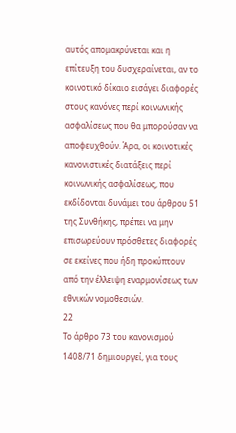αυτός απομακρύνεται και η επίτευξη του δυσχεραίνεται, αν το κοινοτικό δίκαιο εισάγει διαφορές στους κανόνες περί κοινωνικής ασφαλίσεως που θα μπορούσαν να αποφευχθούν. Άρα, οι κοινοτικές κανονιστικές διατάξεις περί κοινωνικής ασφαλίσεως, που εκδίδονται δυνάμει του άρθρου 51 της Συνθήκης, πρέπει να μην επισωρεύουν πρόσθετες διαφορές σε εκείνες που ήδη προκύπτουν από την έλλειψη εναρμονίσεως των εθνικών νομοθεσιών.
22
Το άρθρο 73 του κανονισμού 1408/71 δημιουργεί, για τους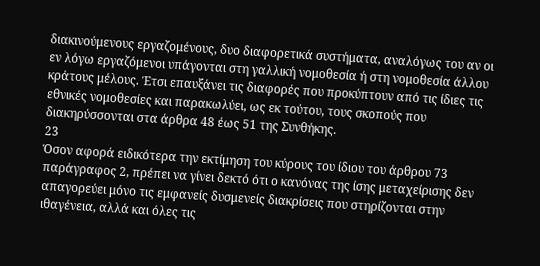διακινούμενους εργαζομένους, δυο διαφορετικά συστήματα, αναλόγως του αν οι εν λόγω εργαζόμενοι υπάγονται στη γαλλική νομοθεσία ή στη νομοθεσία άλλου κράτους μέλους. Έτσι επαυξάνει τις διαφορές που προκύπτουν από τις ίδιες τις εθνικές νομοθεσίες και παρακωλύει, ως εκ τούτου, τους σκοπούς που διακηρύσσονται στα άρθρα 48 έως 51 της Συνθήκης.
23
Όσον αφορά ειδικότερα την εκτίμηση του κύρους του ίδιου του άρθρου 73 παράγραφος 2, πρέπει να γίνει δεκτό ότι ο κανόνας της ίσης μεταχείρισης δεν απαγορεύει μόνο τις εμφανείς δυσμενείς διακρίσεις που στηρίζονται στην ιθαγένεια, αλλά και όλες τις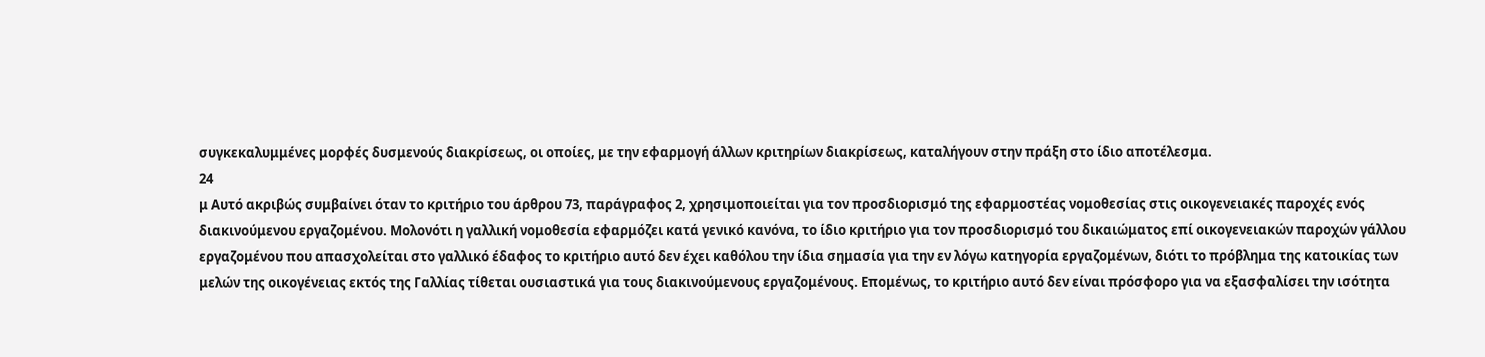συγκεκαλυμμένες μορφές δυσμενούς διακρίσεως, οι οποίες, με την εφαρμογή άλλων κριτηρίων διακρίσεως, καταλήγουν στην πράξη στο ίδιο αποτέλεσμα.
24
μ Αυτό ακριβώς συμβαίνει όταν το κριτήριο του άρθρου 73, παράγραφος 2, χρησιμοποιείται για τον προσδιορισμό της εφαρμοστέας νομοθεσίας στις οικογενειακές παροχές ενός διακινούμενου εργαζομένου. Μολονότι η γαλλική νομοθεσία εφαρμόζει κατά γενικό κανόνα, το ίδιο κριτήριο για τον προσδιορισμό του δικαιώματος επί οικογενειακών παροχών γάλλου εργαζομένου που απασχολείται στο γαλλικό έδαφος το κριτήριο αυτό δεν έχει καθόλου την ίδια σημασία για την εν λόγω κατηγορία εργαζομένων, διότι το πρόβλημα της κατοικίας των μελών της οικογένειας εκτός της Γαλλίας τίθεται ουσιαστικά για τους διακινούμενους εργαζομένους. Επομένως, το κριτήριο αυτό δεν είναι πρόσφορο για να εξασφαλίσει την ισότητα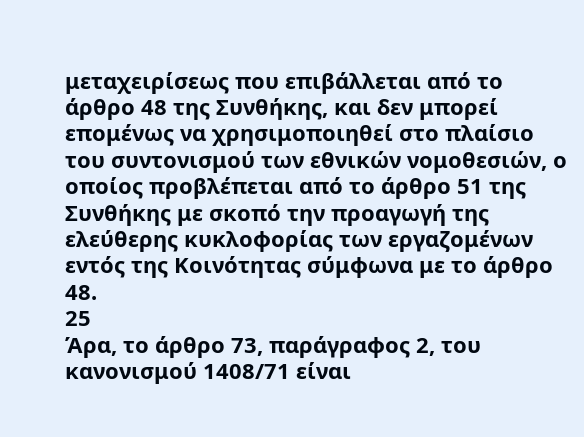μεταχειρίσεως που επιβάλλεται από το άρθρο 48 της Συνθήκης, και δεν μπορεί επομένως να χρησιμοποιηθεί στο πλαίσιο του συντονισμού των εθνικών νομοθεσιών, ο οποίος προβλέπεται από το άρθρο 51 της Συνθήκης με σκοπό την προαγωγή της ελεύθερης κυκλοφορίας των εργαζομένων εντός της Κοινότητας σύμφωνα με το άρθρο 48.
25
Άρα, το άρθρο 73, παράγραφος 2, του κανονισμού 1408/71 είναι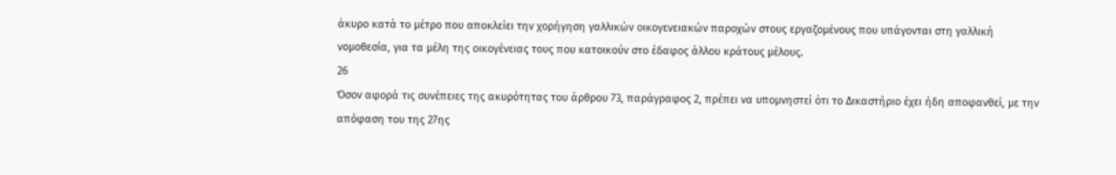άκυρο κατά το μέτρο που αποκλείει την χορήγηση γαλλικών οικογενειακών παροχών στους εργαζομένους που υπάγονται στη γαλλική νομοθεσία, για τα μέλη της οικογένειας τους που κατοικούν στο έδαφος άλλου κράτους μέλους.
26
Όσον αφορά τις συνέπειες της ακυρότητας του άρθρου 73, παράγραφος 2, πρέπει να υπομνηστεί ότι το Δικαστήριο έχει ήδη αποφανθεί, με την απόφαση του της 27ης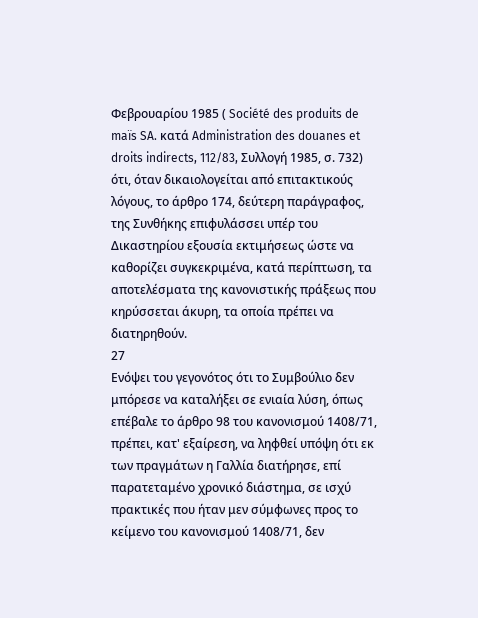Φεβρουαρίου 1985 ( Société des produits de maïs SA. κατά Administration des douanes et droits indirects, 112/83, Συλλογή 1985, σ. 732) ότι, όταν δικαιολογείται από επιτακτικούς λόγους, το άρθρο 174, δεύτερη παράγραφος, της Συνθήκης επιφυλάσσει υπέρ του Δικαστηρίου εξουσία εκτιμήσεως ώστε να καθορίζει συγκεκριμένα, κατά περίπτωση, τα αποτελέσματα της κανονιστικής πράξεως που κηρύσσεται άκυρη, τα οποία πρέπει να διατηρηθούν.
27
Ενόψει του γεγονότος ότι το Συμβούλιο δεν μπόρεσε να καταλήξει σε ενιαία λύση, όπως επέβαλε το άρθρο 98 του κανονισμού 1408/71, πρέπει, κατ' εξαίρεση, να ληφθεί υπόψη ότι εκ των πραγμάτων η Γαλλία διατήρησε, επί παρατεταμένο χρονικό διάστημα, σε ισχύ πρακτικές που ήταν μεν σύμφωνες προς το κείμενο του κανονισμού 1408/71, δεν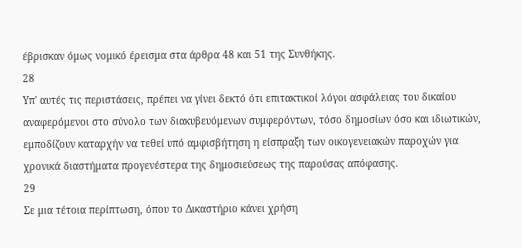έβρισκαν όμως νομικό έρεισμα στα άρθρα 48 και 51 της Συνθήκης.
28
Υπ' αυτές τις περιστάσεις, πρέπει να γίνει δεκτό ότι επιτακτικοί λόγοι ασφάλειας του δικαίου αναφερόμενοι στο σύνολο των διακυβευόμενων συμφερόντων, τόσο δημοσίων όσο και ιδιωτικών, εμποδίζουν καταρχήν να τεθεί υπό αμφισβήτηση η είσπραξη των οικογενειακών παροχών για χρονικά διαστήματα προγενέστερα της δημοσιεύσεως της παρούσας απόφασης.
29
Σε μια τέτοια περίπτωση, όπου το Δικαστήριο κάνει χρήση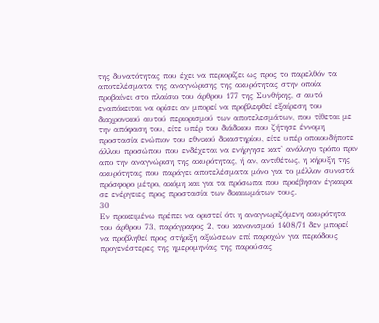της δυνατότητας που έχει να περιορίζει ως προς το παρελθόν τα αποτελέσματα της αναγνώρισης της ακυρότητας στην οποία προβαίνει στο πλαίσιο του άρθρου 177 της Συνθήκης, σ αυτό εναπόκειται να ορίσει αν μπορεί να προβλεφθεί εξαίρεση του διαχρονικού αυτού περιορισμού των αποτελεσμάτων, που τίθεται με την απόφαση του, είτε υπέρ του διάδικου που ζήτησε έννομη προστασία ενώπιον του εθνικού δικαστηρίου, είτε υπέρ οποιουδήποτε άλλου προσώπου που ενδέχεται να ενήργησε κατ' ανάλογο τρόπο πριν απο την αναγνώριση της ακυρότητας, ή αν, αντιθέτως, η κήρυξη της ακυρότητας που παράγει αποτελέσματα μόνο για το μέλλον συνιστά πρόσφορο μέτρο, ακόμη και για τα πρόσωπα που προέβησαν έγκαιρα σε ενέργειες προς προστασία των δικαιωμάτων τους.
30
Εν προκειμένω πρέπει να οριστεί ότι η αναγνωριζόμενη ακυρότητα του άρθρου 73, παράγραφος 2, του κανονισμού 1408/71 δεν μπορεί να προβληθεί προς στήριξη αξιώσεων επί παροχών για περιόδους προγενέστερες της ημερομηνίας της παρούσας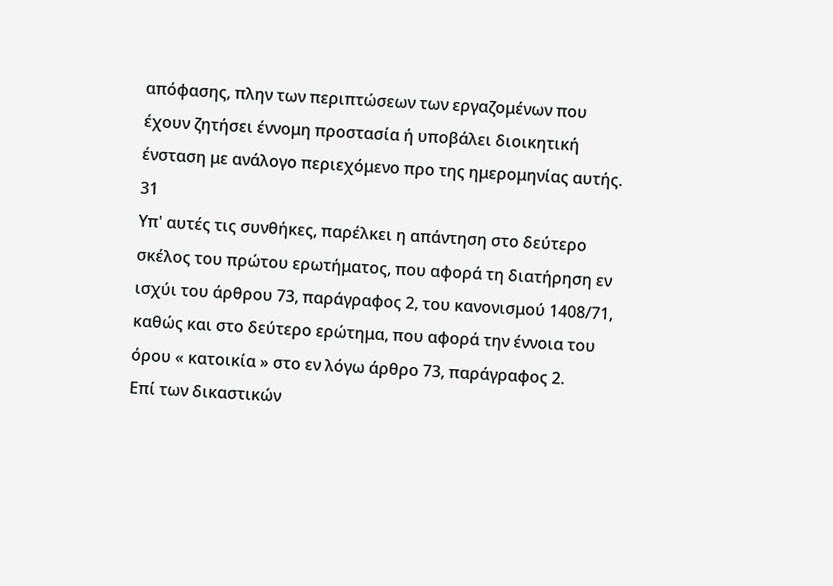απόφασης, πλην των περιπτώσεων των εργαζομένων που έχουν ζητήσει έννομη προστασία ή υποβάλει διοικητική ένσταση με ανάλογο περιεχόμενο προ της ημερομηνίας αυτής.
31
Υπ' αυτές τις συνθήκες, παρέλκει η απάντηση στο δεύτερο σκέλος του πρώτου ερωτήματος, που αφορά τη διατήρηση εν ισχύι του άρθρου 73, παράγραφος 2, του κανονισμού 1408/71, καθώς και στο δεύτερο ερώτημα, που αφορά την έννοια του όρου « κατοικία » στο εν λόγω άρθρο 73, παράγραφος 2.
Επί των δικαστικών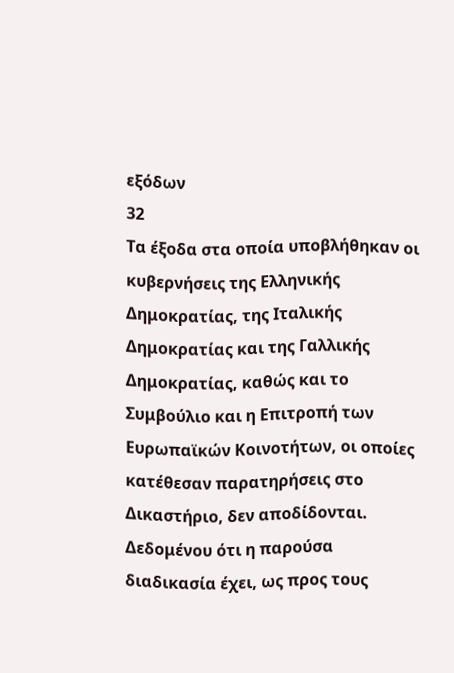εξόδων
32
Τα έξοδα στα οποία υποβλήθηκαν οι κυβερνήσεις της Ελληνικής Δημοκρατίας, της Ιταλικής Δημοκρατίας και της Γαλλικής Δημοκρατίας, καθώς και το Συμβούλιο και η Επιτροπή των Ευρωπαϊκών Κοινοτήτων, οι οποίες κατέθεσαν παρατηρήσεις στο Δικαστήριο, δεν αποδίδονται. Δεδομένου ότι η παρούσα διαδικασία έχει, ως προς τους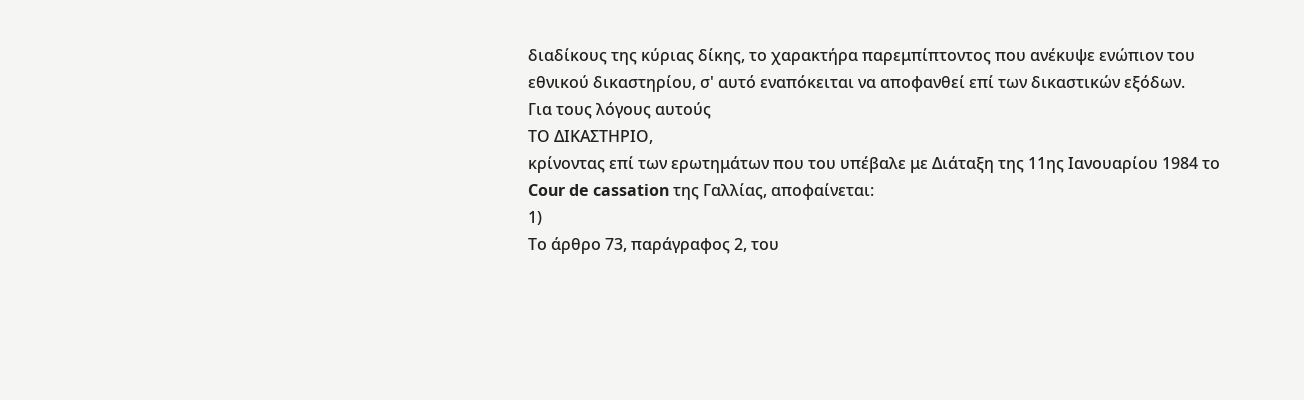διαδίκους της κύριας δίκης, το χαρακτήρα παρεμπίπτοντος που ανέκυψε ενώπιον του εθνικού δικαστηρίου, σ' αυτό εναπόκειται να αποφανθεί επί των δικαστικών εξόδων.
Για τους λόγους αυτούς
ΤΟ ΔΙΚΑΣΤΗΡΙΟ,
κρίνοντας επί των ερωτημάτων που του υπέβαλε με Διάταξη της 11ης Ιανουαρίου 1984 το Cour de cassation της Γαλλίας, αποφαίνεται:
1)
Το άρθρο 73, παράγραφος 2, του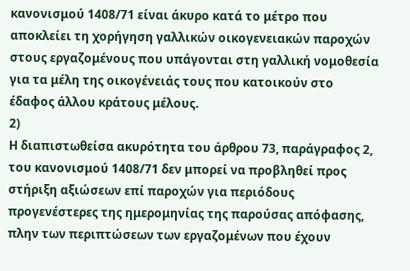κανονισμού 1408/71 είναι άκυρο κατά το μέτρο που αποκλείει τη χορήγηση γαλλικών οικογενειακών παροχών στους εργαζομένους που υπάγονται στη γαλλική νομοθεσία για τα μέλη της οικογένειάς τους που κατοικούν στο έδαφος άλλου κράτους μέλους.
2)
Η διαπιστωθείσα ακυρότητα του άρθρου 73, παράγραφος 2, του κανονισμού 1408/71 δεν μπορεί να προβληθεί προς στήριξη αξιώσεων επί παροχών για περιόδους προγενέστερες της ημερομηνίας της παρούσας απόφασης, πλην των περιπτώσεων των εργαζομένων που έχουν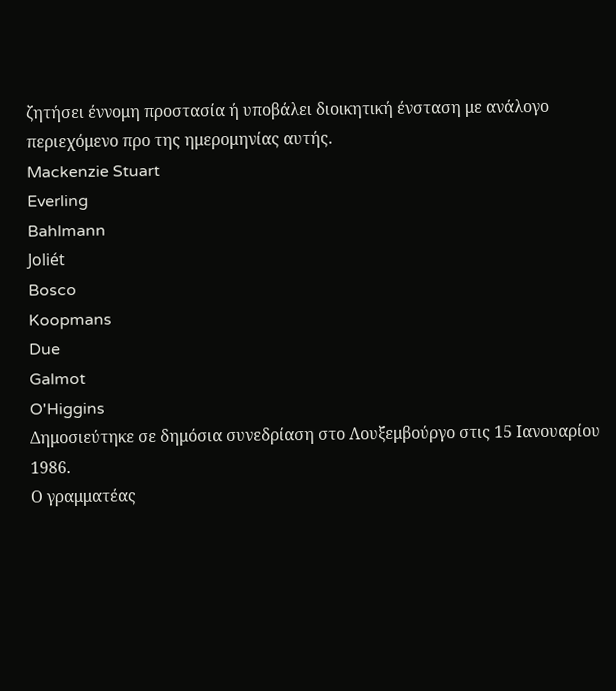ζητήσει έννομη προστασία ή υποβάλει διοικητική ένσταση με ανάλογο περιεχόμενο προ της ημερομηνίας αυτής.
Mackenzie Stuart
Everling
Bahlmann
Joliét
Bosco
Koopmans
Due
Galmot
O'Higgins
Δημοσιεύτηκε σε δημόσια συνεδρίαση στο Λουξεμβούργο στις 15 Ιανουαρίου 1986.
Ο γραμματέας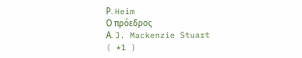Ρ. Heim
Ο πρόεδρος
Α. J. Mackenzie Stuart
( *1 )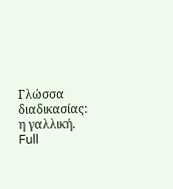Γλώσσα διαδικασίας: η γαλλική.
Full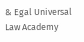& Egal Universal Law Academy